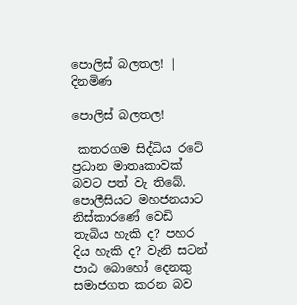පොලිස් බලතල! | දිනමිණ

පොලිස් බලතල!

 කතරගම සිද්ධිය රටේ ප්‍රධාන මාතෘකාවක් බවට පත් වැ තිබේ. පොලීසියට මහජනයාට නිස්කාරණේ වෙඩි තැබිය හැකි ද? පහර දිය හැකි ද? වැනි සටන් පාඨ බොහෝ දෙනකු සමාජගත කරන බව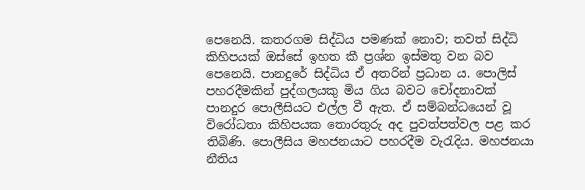පෙනෙයි. කතරගම සිද්ධිය පමණක් නොව; තවත් සිද්ධි කිහිපයක් ඔස්සේ ඉහත කී ප්‍රශ්න ඉස්මතු වන බව පෙනෙයි. පානදුරේ සිද්ධිය ඒ අතරින් ප්‍රධාන ය. පොලිස් පහරදීමකින් පුද්ගලයකු මිය ගිය බවට චෝදනාවක් පානදුර පොලීසියට එල්ල වී ඇත. ඒ සම්බන්ධයෙන් වූ විරෝධතා කිහිපයක තොරතුරු අද පුවත්පත්වල පළ කර තිබිණි. පොලීසිය මහජනයාට පහරදීම වැරැදිය. මහජනයා නීතිය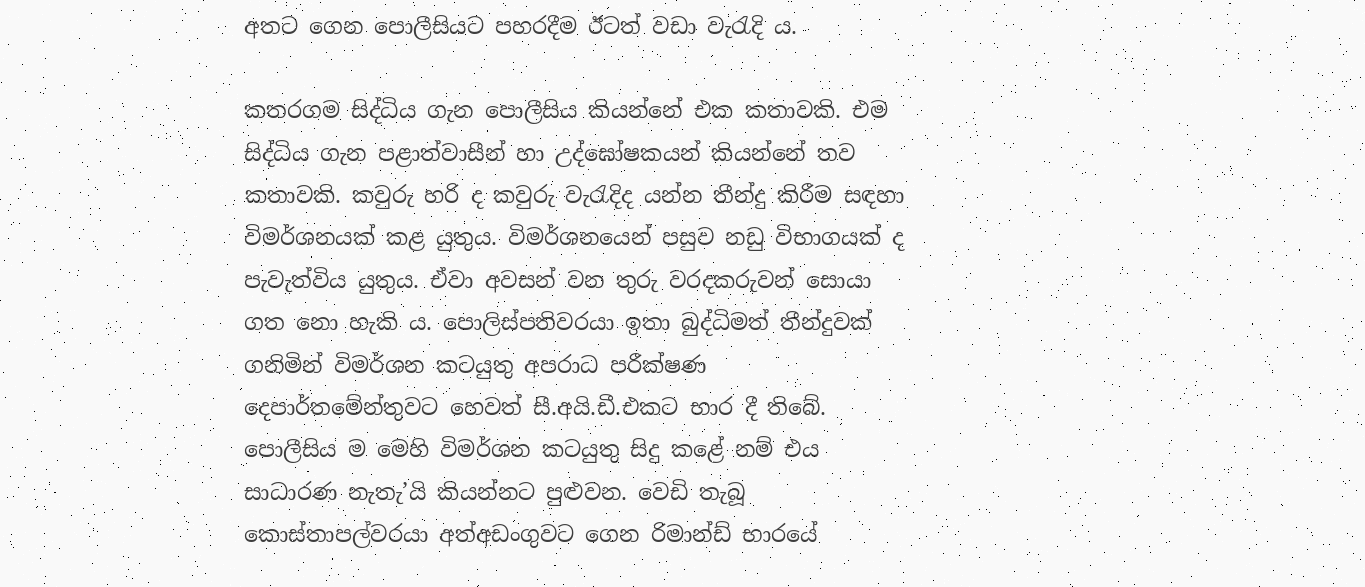අතට ගෙන පොලීසියට පහරදීම ඊටත් වඩා වැරැදි ය.

කතරගම සිද්ධිය ගැන පොලීසිය කියන්නේ එක කතාවකි. එම සිද්ධිය ගැන පළාත්වාසීන් හා උද්ඝෝෂකයන් කියන්නේ තව කතාවකි. කවුරු හරි ද කවුරු වැරැදිද යන්න තීන්දු කිරීම සඳහා විමර්ශනයක් කළ යුතුය. විමර්ශනයෙන් පසුව නඩු විභාගයක් ද පැවැත්විය යුතුය. ඒවා අවසන් වන තුරු වරදකරුවන් සොයා ගත නො හැකි ය. පොලිස්පතිවරයා ඉතා බුද්ධිමත් තීන්දුවක් ගනිමින් විමර්ශන කටයුතු අපරාධ පරීක්ෂණ දෙපාර්තමේන්තුවට හෙවත් සී.අයි.ඩී.එකට භාර දී තිබේ. පොලීසිය ම මෙහි විමර්ශන කටයුතු සිදු කළේ නම් එය සාධාරණ නැතැ’යි කියන්නට පුළුවන. වෙඩි තැබූ කොස්තාපල්වරයා අත්අඩංගුවට ගෙන රිමාන්ඩ් භාරයේ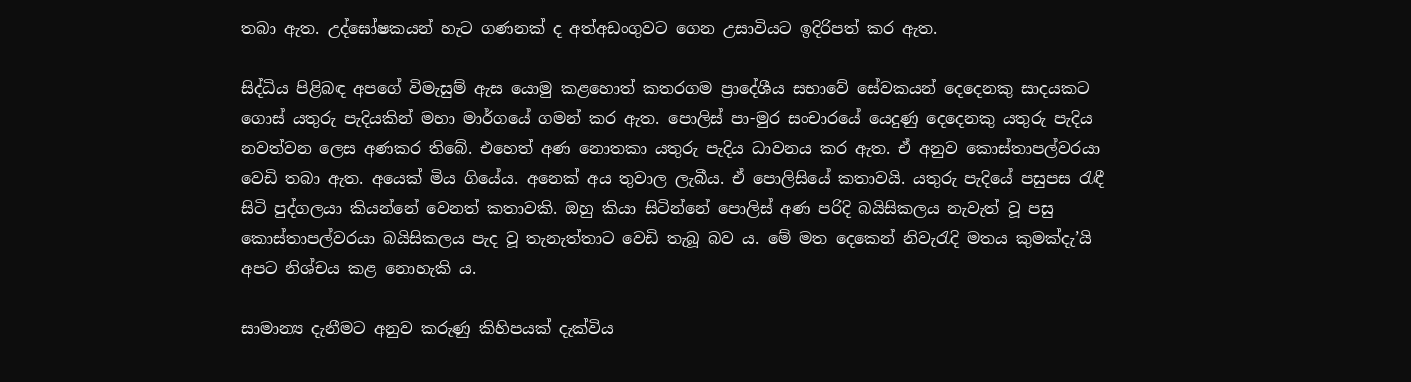තබා ඇත. උද්ඝෝෂකයන් හැට ගණනක් ද අත්අඩංගුවට ගෙන උසාවියට ඉදිරිපත් කර ඇත.

සිද්ධිය පිළිබඳ අපගේ විමැසුම් ඇස යොමු කළහොත් කතරගම ප්‍රාදේශීය සභාවේ සේවකයන් දෙදෙනකු සාදයකට ගොස් යතුරු පැදියකින් මහා මාර්ගයේ ගමන් කර ඇත. පොලිස් පා-මුර සංචාරයේ යෙදුණු දෙදෙනකු යතුරු පැදිය නවත්වන ලෙස අණකර තිබේ. එහෙත් අණ නොතකා යතුරු පැදිය ධාවනය කර ඇත. ඒ අනුව කොස්තාපල්වරයා වෙඩි තබා ඇත. අයෙක් මිය ගියේය. අනෙක් අය තුවාල ලැබීය. ඒ පොලිසියේ කතාවයි. යතුරු පැදියේ පසුපස රැඳී සිටි පුද්ගලයා කියන්නේ වෙනත් කතාවකි. ඔහු කියා සිටින්නේ පොලිස් අණ පරිදි බයිසිකලය නැවැත් වූ පසු කොස්තාපල්වරයා බයිසිකලය පැද වූ තැනැත්තාට වෙඩි තැබූ බව ය. මේ මත දෙකෙන් නිවැරැදි මතය කුමක්දැ’යි අපට නිශ්චය කළ නොහැකි ය.

සාමාන්‍ය දැනීමට අනුව කරුණු කිහිපයක් දැක්විය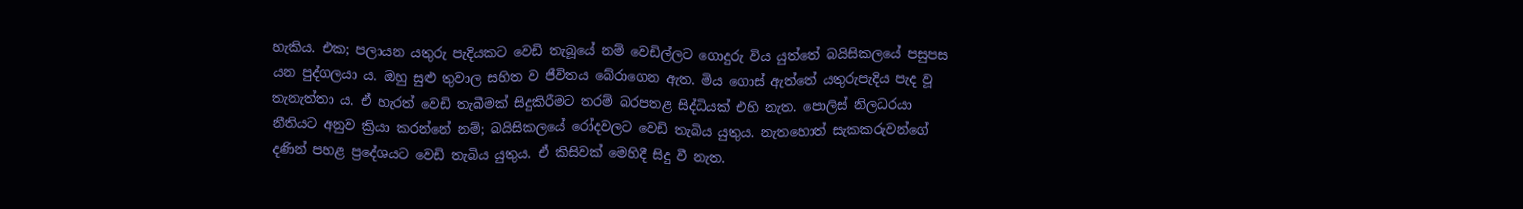හැකිය. එක; පලායන යතුරු පැදියකට වෙඩි තැබූයේ නම් වෙඩිල්ලට ගොදුරු විය යුත්තේ බයිසිකලයේ පසුපස යන පුද්ගලයා ය. ඔහු සුළු තුවාල සහිත ව ජීවිතය බේරාගෙන ඇත. මිය ගොස් ඇත්තේ යතුරුපැදිය පැද වූ තැනැත්තා ය. ඒ හැරත් වෙඩි තැබීමක් සිදුකිරීමට තරම් බරපතළ සිද්ධියක් එහි නැත. පොලිස් නිලධරයා නීතියට අනුව ක්‍රියා කරන්නේ නම්; බයිසිකලයේ රෝදවලට වෙඩි තැබිය යුතුය. නැතහොත් සැකකරුවන්ගේ දණින් පහළ ප්‍රදේශයට වෙඩි තැබිය යුතුය. ඒ කිසිවක් මෙහිදී සිදු වී නැත.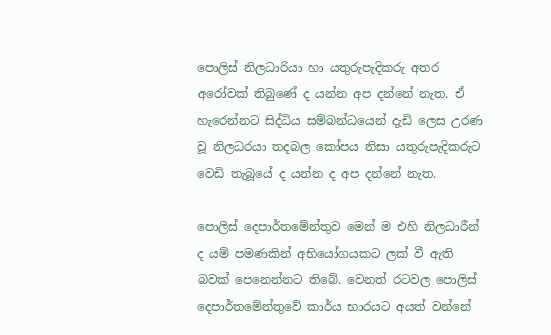පොලිස් නිලධාරියා හා යතුරුපැදිකරු අතර අරෝවක් තිබුණේ ද යන්න අප දන්නේ නැත. ඒ හැරෙන්නට සිද්ධිය සම්බන්ධයෙන් දැඩි ලෙස උරණ වූ නිලධරයා තදබල කෝපය නිසා යතුරුපැදිකරුට වෙඩි තැබූයේ ද යන්න ද අප දන්නේ නැත.

පොලිස් දෙපාර්තමේන්තුව මෙන් ම එහි නිලධාරීන් ද යම් පමණකින් අභියෝගයකට ලක් වී ඇති බවක් පෙනෙන්නට තිබේ. වෙනත් රටවල පොලිස් දෙපාර්තමේන්තුවේ කාර්ය භාරයට අයත් වන්නේ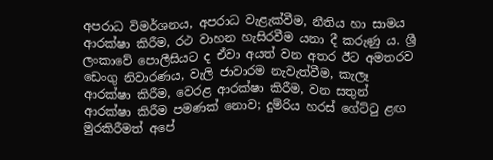අපරාධ විමර්ශනය, අපරාධ වැළැක්වීම, නීතිය හා සාමය ආරක්ෂා කිරීම, රථ වාහන හැසිරවීම යනා දී කරුණු ය. ශ්‍රී ලංකාවේ පොලීසියට ද ඒවා අයත් වන අතර ඊට අමතරව ඩෙංගු නිවාරණය, වැලි ජාවාරම නැවැත්වීම, කැලෑ ආරක්ෂා කිරීම, වෙරළ ආරක්ෂා කිරීම, වන සතුන් ආරක්ෂා කිරීම පමණක් නොව; දුම්රිය හරස් ගේට්ටු ළඟ මුරකිරීමත් අපේ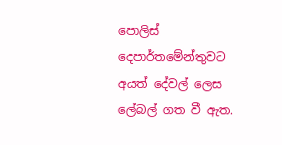පොලිස් දෙපාර්තමේන්තුවට අයත් දේවල් ලෙස ලේබල් ගත වී ඇත.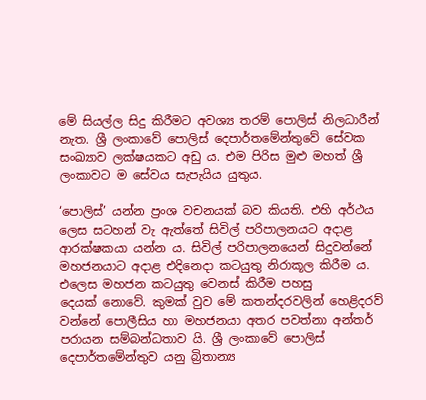මේ සියල්ල සිදු කිරීමට අවශ්‍ය තරම් පොලිස් නිලධාරීන් නැත. ශ්‍රී ලංකාවේ පොලිස් දෙපාර්තමේන්තුවේ සේවක සංඛ්‍යාව ලක්ෂයකට අඩු ය. එම පිරිස මුළු මහත් ශ්‍රී ලංකාවට ම සේවය සැපැයිය යුතුය.

‘පොලිස්’ යන්න ප්‍රංශ වචනයක් බව කියති. එහි අර්ථය ලෙස සටහන් වැ ඇත්තේ සිවිල් පරිපාලනයට අදාළ ආරක්ෂකයා යන්න ය. සිවිල් පරිපාලනයෙන් සිදුවන්නේ මහජනයාට අදාළ එදිනෙදා කටයුතු නිරාකූල කිරීම ය. එලෙස මහජන කටයුතු වෙනස් කිරීම පහසු දෙයක් ‍නොවේ. කුමක් වුව මේ කතන්දරවලින් හෙළිදරව් වන්නේ පොලීසිය හා මහජනයා අතර පවත්නා අන්තර් පරායන සම්බන්ධතාව යි. ශ්‍රී ලංකාවේ පොලිස් දෙපාර්තමේන්තුව යනු බ්‍රිතාන්‍ය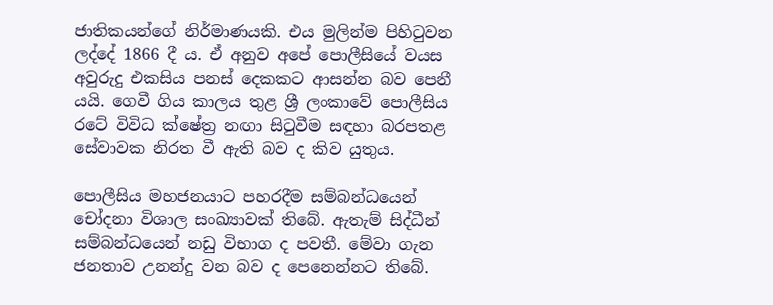ජාතිකයන්ගේ නිර්මාණයකි. එය මුලින්ම පිහිටුවන ලද්දේ 1866 දී ය. ඒ අනුව අපේ පොලීසියේ වයස අවුරුදු එකසිය පනස් දෙකකට ආසන්න බව පෙනී යයි. ගෙවී ගිය කාලය තුළ ශ්‍රී ලංකාවේ පොලීසිය රටේ විවිධ ක්ෂේත්‍ර නඟා සිටුවීම සඳහා බරපතළ සේවාවක නිරත වී ඇති බව ද කිව යුතුය.

පොලීසිය මහජනයාට පහරදීම සම්බන්ධයෙන් චෝදනා විශාල සංඛ්‍යාවක් තිබේ. ඇතැම් සිද්ධීන් සම්බන්ධයෙන් නඩු විභාග ද පවතී. මේවා ගැන ජනතාව උනන්දු වන බව ද පෙනෙන්නට තිබේ.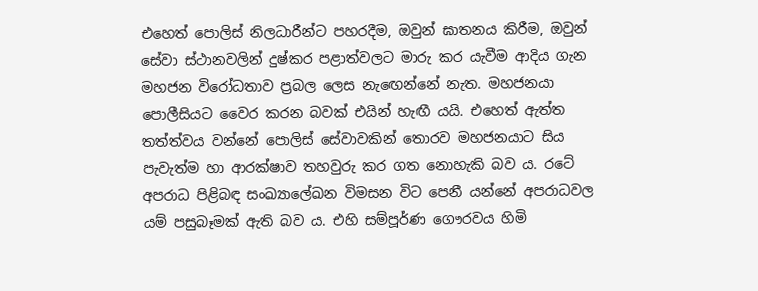එහෙත් පොලිස් නිලධාරීන්ට පහරදීම, ඔවුන් ඝාතනය කිරීම, ඔවුන් සේවා ස්ථානවලින් දුෂ්කර පළාත්වලට මාරු කර යැවීම ආදිය ගැන මහජන විරෝධතාව ප්‍රබල ලෙස නැ‍ඟෙන්නේ නැත. මහජනයා පොලීසියට වෛර කරන බවක් එයින් හැඟී යයි. එහෙත් ඇත්ත තත්ත්වය වන්නේ පොලිස් සේවාවකින් තොරව මහජනයාට සිය පැවැත්ම හා ආරක්ෂාව තහවුරු කර ගත නොහැකි බව ය. රටේ අපරාධ පිළිබඳ සංඛ්‍යාලේඛන විමසන විට පෙනී යන්නේ අපරාධවල යම් පසුබෑමක් ඇති බව ය. එහි සම්පූර්ණ ගෞරවය හිමි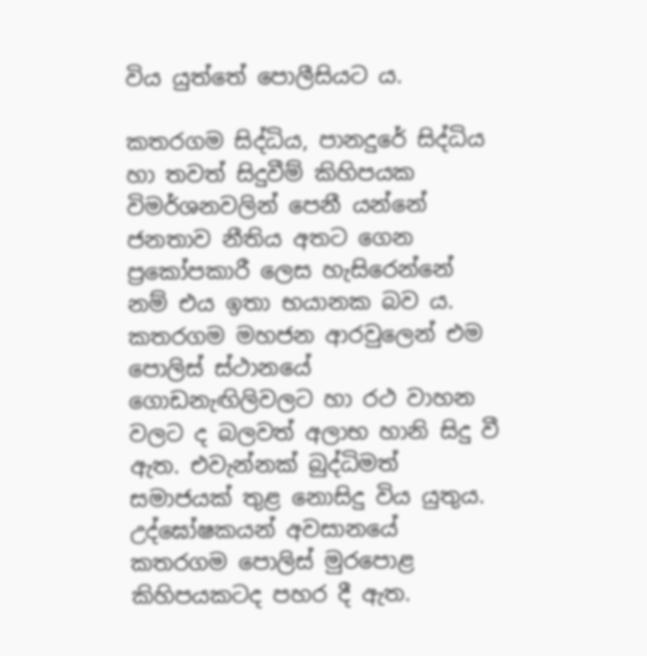විය යුත්තේ පොලීසියට ය.

කතරගම සිද්ධිය, පානදුරේ සිද්ධිය හා තවත් සිදුවීම් කිහිපයක විමර්ශනවලින් පෙනී යන්නේ ජනතාව නීතිය අතට‍ ගෙන ප්‍රකෝපකාරී ලෙස හැසිරෙන්නේ නම් එය ඉතා භයානක බව ය. කතරගම මහජන ආරවුලෙන් එම පොලිස් ස්ථානයේ ගොඩනැඟිලිවලට හා රථ වාහන වලට ද බලවත් අලාභ හානි සිදු වී ඇත. එවැන්නක් බුද්ධිමත් සමාජයක් තුළ නොසිදු විය යුතුය. උද්‍ඝෝෂකයන් අවසානයේ කතරගම පොලිස් මුරපොළ කිහිපයකටද පහර දී ඇත.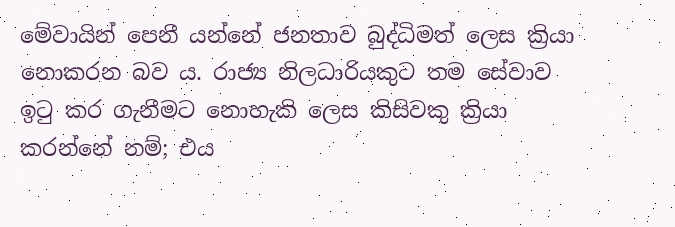මේවායින් පෙනී යන්නේ ජනතාව බුද්ධිමත් ලෙස ක්‍රියා නොකරන බව ය. රාජ්‍ය නිලධාරියකුට තම සේවාව ඉටු කර ගැනීමට නොහැකි ලෙස කිසිවකු ක්‍රියා කරන්නේ නම්; එය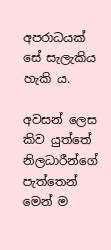අපරාධයක් සේ සැලැකිය හැකි ය.

අවසන් ලෙස කිව යුත්තේ නිලධාරීන්ගේ පැත්තෙන් මෙන් ම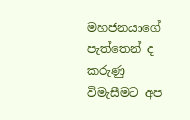මහජනයාගේ පැත්තෙන් ද කරුණු විමැසීමට අප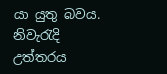යා යුතු බවය. නිවැරැදි උත්තරය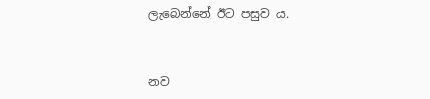ලැබෙන්නේ ඊට පසුව ය.



නව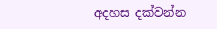අදහස දක්වන්න